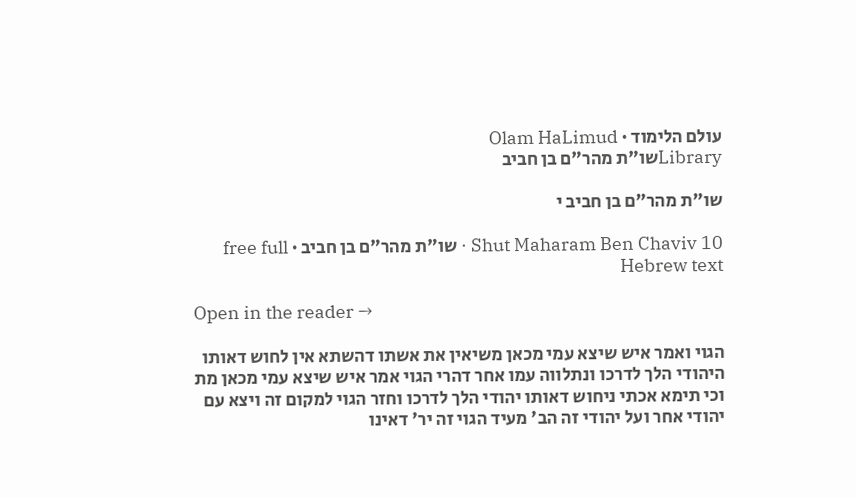עולם הלימוד · Olam HaLimud
Libraryשו"ת מהר"ם בן חביב

שו"ת מהר"ם בן חביב י

Shut Maharam Ben Chaviv 10 · שו"ת מהר"ם בן חביב · free full Hebrew text

Open in the reader →

הגוי ואמר איש שיצא עמי מכאן משיאין את אשתו דהשתא אין לחוש דאותו היהודי הלך לדרכו ונתלווה עמו אחר דהרי הגוי אמר איש שיצא עמי מכאן מת וכי תימא אכתי ניחוש דאותו יהודי הלך לדרכו וחזר הגוי למקום זה ויצא עם יהודי אחר ועל יהודי זה הב' מעיד הגוי זה יר' דאינו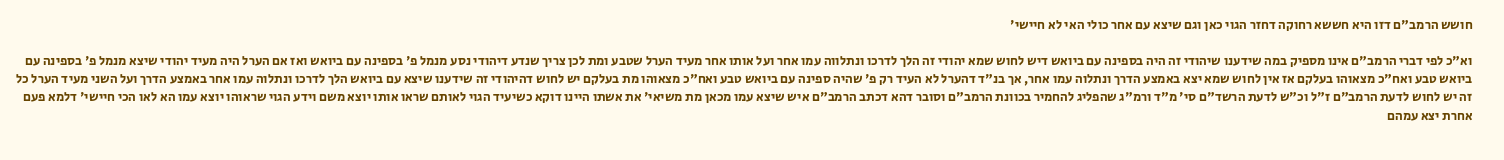חושש הרמב"ם דזו היא חששא רחוקה דחזר הגוי כאן וגם שיצא עם אחר כולי האי לא חיישי'

וא"כ לפי דברי הרמב"ם אינו מספיק במה שידענו שיהודי זה היה בספינה עם ביואש דיש לחוש שמא יהודי זה הלך לדרכו ונתלווה עמו אחר ועל אותו אחר מעיד הערל שטבע ומת לכן צריך שנדע דיהודי נסע מנמל פ' בספינה עם ביואש ואז אם הערל היה מעיד יהודי שיצא מנמל פ' בספינה עם ביואש טבע ואח"כ מצאוהו בעלקם אז אין לחוש שמא יצא באמצע הדרך ונתלוה עמו אחר, אך בנ"ד דהערל לא העיד רק פ' שהיה ספינה עם ביואש טבע ואח"כ מצאוהו מת בעלקם יש לחוש דהיהודי זה שידענו שיצא עם ביואש הלך לדרכו ונתלוה עמו אחר באמצע הדרך ועל השני מעיד הערל כל זה יש לחוש לדעת הרמב"ם ז"ל וכ"ש לדעת הרשד"ם סי' מ"ד ורמ"ג שהפליג להחמיר בכוונת הרמב"ם וסובר דהא דכתב הרמב"ם איש שיצא עמו מכאן מת משיאי' את אשתו היינו דוקא כשיעיד הגוי לאותם שראו אותו יוצא משם וידע הגוי שראוהו יוצא עמו הא לאו הכי חיישי' דלמא פעם אחרת יצא עמהם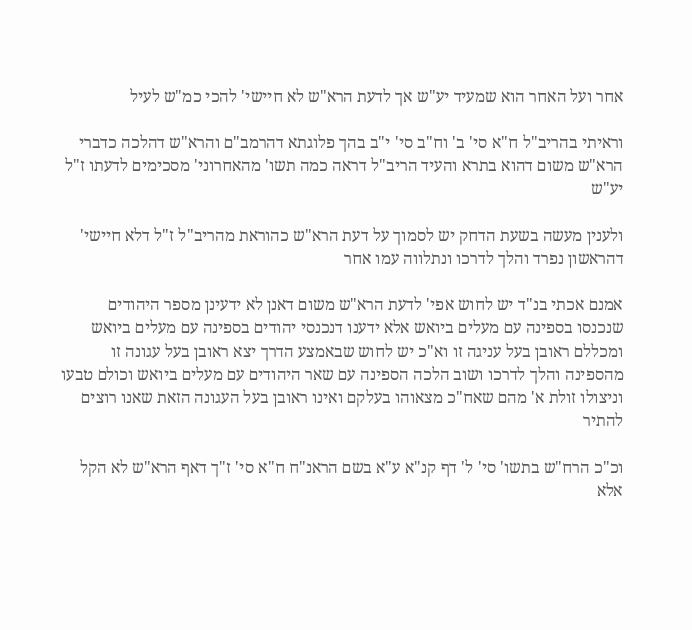אחר ועל האחר הוא שמעיד יע"ש אך לדעת הרא"ש לא חיישי' להכי כמ"ש לעיל

וראיתי בהריב"ל ח"א סי' ב' וח"ב סי' י"ב בהך פלוגתא דהרמב"ם והרא"ש דהלכה כדברי הרא"ש משום דהוא בתרא והעיד הריב"ל דראה כמה תשו' מהאחרוני' מסכימים לדעתו ז"ל יע"ש

ולענין מעשה בשעת הדחק יש לסמוך על דעת הרא"ש כהוראת מהריב"ל ז"ל דלא חיישי' דהראשון נפרד והלך לדרכו ונתלווה עמו אחר

אמנם אכתי בנ"ד יש לחוש אפי' לדעת הרא"ש משום דאנן לא ידעינן מספר היהודים שנכנסו בספינה עם מעלים ביואש אלא ידענו דנכנסי יהודים בספינה עם מעלים ביואש ומכללם ראובן בעל עניגה זו וא"כ יש לחוש שבאמצע הדרך יצא ראובן בעל עגונה זו מהספינה והלך לדרכו ושוב הלכה הספינה עם שאר היהודים עם מעלים ביואש וכולם טבעו וניצולו זולת א' מהם שאח"כ מצאוהו בעלקם ואינו ראובן בעל העגונה הזאת שאנו רוצים להתיר

וכ"כ הרח"ש בתשו' סי' ל' דף קנ"א ע"א בשם הראנ"ח ח"א סי' ז"ך דאף הרא"ש לא הקל אלא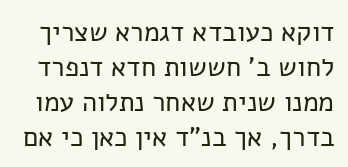דוקא כעובדא דגמרא שצריך לחוש ב' חששות חדא דנפרד ממנו שנית שאחר נתלוה עמו בדרך, אך בנ"ד אין כאן כי אם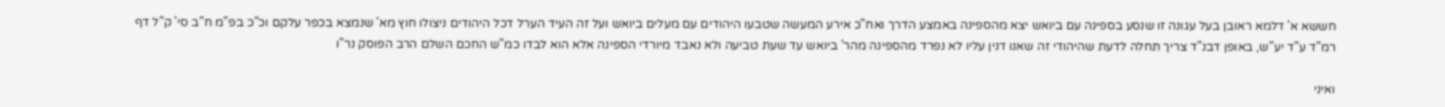חששא א' דלמא ראובן בעל עגונה זו שנסע בספינה עם ביואש יצא מהספינה באמצע הדרך ואח"כ אירע המעשה שטבעו היהודים עם מעלים ביואש ועל זה העיד הערל דכל היהודים ניצולו חוץ מא' שנמצא בכפר עלקם וכ"כ בפ"מ ח"ב סי' ק"ל דף רמ"ד ע"ד יע"ש, באופן דבנ"ד צריך תחלה לדעת שהיהודי זה שאנו דנין עליו לא נפרד מהספינה מהר' ביואש עד שעת טביעה ולא נאבד מיורדי הספינה אלא הוא לבדו כמ"ש החכם השלם הרב הפוסק נר"ו

ואיני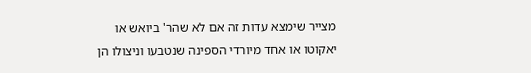מצייר שימצא עדות זה אם לא שהר' ביואש או יאקוטו או אחד מיורדי הספינה שנטבעו וניצולו הן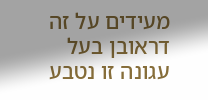מעידים על זה דראובן בעל עגונה זו נטבע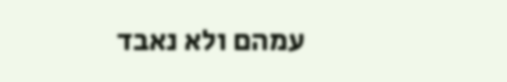עמהם ולא נאבד